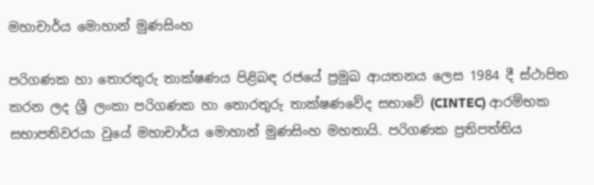මහාචාර්ය මොහාන් මුණසිංහ

පරිගණක හා තොරතුරු තාක්ෂණය පිළිබඳ රජයේ ප්‍රමුඛ ආයතනය ලෙස 1984 දී ස්ථාපිත කරන ලද ශ්‍රී ලංකා පරිගණක හා තොරතුරු තාක්ෂණවේද සභාවේ (CINTEC) ආරම්භක සභාපතිවරයා වුයේ මහාචාර්ය මොහාන් මුණසිංහ මහතායි. පරිගණක ප්‍රතිපත්තිය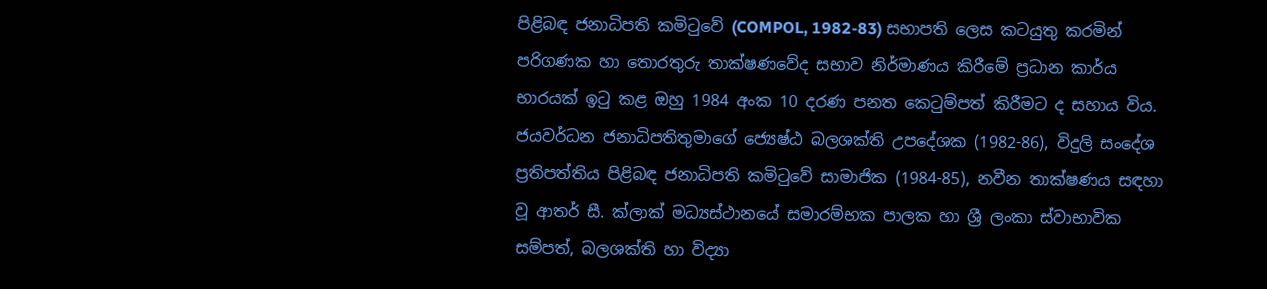පිළිබඳ ජනාධිපති කමිටුවේ (COMPOL, 1982-83) සභාපති ලෙස කටයුතු කරමින් පරිගණක හා තොරතුරු තාක්ෂණවේද සභාව නිර්මාණය කිරීමේ ප්‍රධාන කාර්ය භාරයක් ඉටු කළ ඔහු 1984 අංක 10 දරණ පනත කෙටුම්පත් කිරීමට ද සහාය විය. ජයවර්ධන ජනාධිපතිතුමාගේ ජ්‍යෙෂ්ඨ බලශක්ති උපදේශක (1982-86), විදුලි සංදේශ ප්‍රතිපත්තිය පිළිබඳ ජනාධිපති කමිටුවේ සාමාජික (1984-85), නවීන තාක්ෂණය සඳහා වූ ආතර් සී. ක්ලාක් මධ්‍යස්ථානයේ සමාරම්භක පාලක හා ශ්‍රී ලංකා ස්වාභාවික සම්පත්, බලශක්ති හා විද්‍යා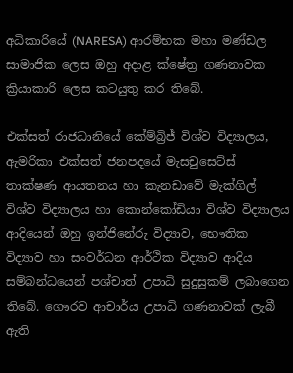අධිකාරියේ (NARESA) ආරම්භක මහා මණ්ඩල සාමාජික ලෙස ඔහු අදාළ ක්ෂේත්‍ර ගණනාවක ක්‍රියාකාරි ලෙස කටයුතු කර තිබේ.

එක්සත් රාජධානියේ කේම්බ්‍රිජ් විශ්ව විද්‍යාලය, ඇමරිකා එක්සත් ජනපදයේ මැසචුසෙට්ස් තාක්ෂණ ආයතනය හා කැනඩාවේ මැක්ගිල් විශ්ව විද්‍යාලය හා කොන්කෝඩියා විශ්ව විද්‍යාලය ආදියෙන් ඔහු ඉන්ජිනේරු විද්‍යාව, භෞතික විද්‍යාව හා සංවර්ධන ආර්ථික විද්‍යාව ආදිය සම්බන්ධයෙන් පශ්චාත් උපාධි සුදුසුකම් ලබාගෙන තිබේ. ගෞරව ආචාර්ය උපාධි ගණනාවක් ලැබී ඇති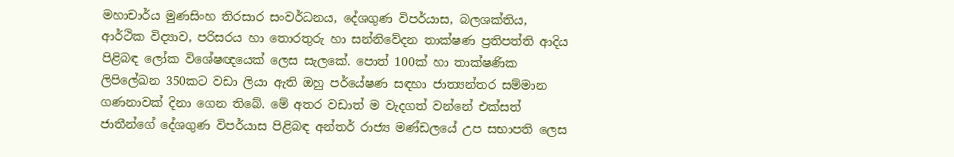මහාචාර්ය මුණසිංහ තිරසාර සංවර්ධනය, දේශගුණ විපර්යාස, බලශක්තිය, ආර්ථික විද්‍යාව, පරිසරය හා තොරතුරු හා සන්නිවේදන තාක්ෂණ ප්‍රතිපත්ති ආදිය පිළිබඳ ලෝක විශේෂඥයෙක් ලෙස සැලකේ. පොත් 100ක් හා තාක්ෂණික ලිපිලේඛන 350කට වඩා ලියා ඇති ඔහු පර්යේෂණ සඳහා ජාත්‍යන්තර සම්මාන ගණනාවක් දිනා ගෙන තිබේ. මේ අතර වඩාත් ම වැදගත් වන්නේ එක්සත් ජාතීන්ගේ දේශගුණ විපර්යාස පිළිබඳ අන්තර් රාජ්‍ය මණ්ඩලයේ උප සභාපති ලෙස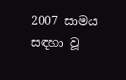2007 සාමය සඳහා වූ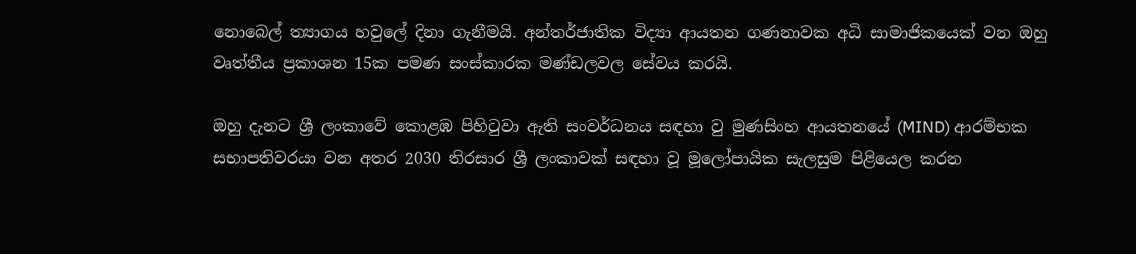නොබෙල් ත්‍යාගය හවුලේ දිනා ගැනීමයි. අන්තර්ජාතික විද්‍යා ආයතන ගණනාවක අධි සාමාජිකයෙක් වන ඔහු වෘත්තීය ප්‍රකාශන 15ක පමණ සංස්කාරක මණ්ඩලවල සේවය කරයි.

ඔහු දැනට ශ්‍රී ලංකාවේ කොළඹ පිහිටුවා ඇති සංවර්ධනය සඳහා වු මුණසිංහ ආයතනයේ (MIND) ආරම්භක සභාපතිවරයා වන අතර 2030 තිරසාර ශ්‍රී ලංකාවක් සඳහා වූ මූලෝපායික සැලසුම පිළියෙල කරන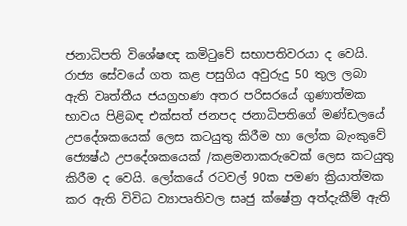ජනාධිපති විශේෂඥ කමිටුවේ සභාපතිවරයා ද වෙයි. රාජ්‍ය සේවයේ ගත කළ පසුගිය අවුරුදු 50 තුල ලබා ඇති වෘත්තීය ජයග්‍රහණ අතර පරිසරයේ ගුණාත්මක භාවය පිළිබඳ එක්සත් ජනපද ජනාධිපතිගේ මණ්ඩලයේ උපදේශකයෙක් ලෙස කටයුතු කිරීම හා ලෝක බැංකුවේ ජ්‍යෙෂ්ඨ උපදේශකයෙක් /කළමනාකරුවෙක් ලෙස කටයුතු කිරීම ද වෙයි. ලෝකයේ රටවල් 90ක පමණ ක්‍රියාත්මක කර ඇති විවිධ ව්‍යාපෘතිවල සෘජු ක්ෂේත්‍ර අත්දැකීම් ඇති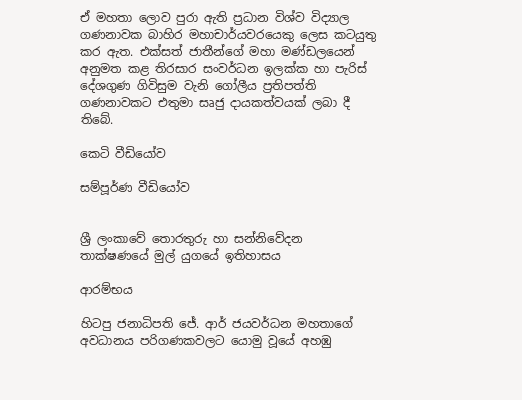ඒ මහතා ලොව පුරා ඇති ප්‍රධාන විශ්ව විද්‍යාල ගණනාවක බාහිර මහාචාර්යවරයෙකු ලෙස කටයුතු කර ඇත. එක්සත් ජාතීන්ගේ මහා මණ්ඩලයෙන් අනුමත කළ තිරසාර සංවර්ධන ඉලක්ක හා පැරිස් දේශගුණ ගිවිසුම වැනි ගෝලීය ප්‍රතිපත්ති ගණනාවකට එතුමා සෘජු දායකත්වයක් ලබා දී තිබේ.

කෙටි වීඩියෝව

සම්පූර්ණ වීඩියෝව


ශ්‍රී ලංකාවේ තොරතුරු හා සන්නිවේදන තාක්ෂණයේ මුල් යුගයේ ඉතිහාසය

ආරම්භය

හිටපු ජනාධිපති ජේ. ආර් ජයවර්ධන මහතාගේ අවධානය පරිගණකවලට යොමු වූයේ අහඹු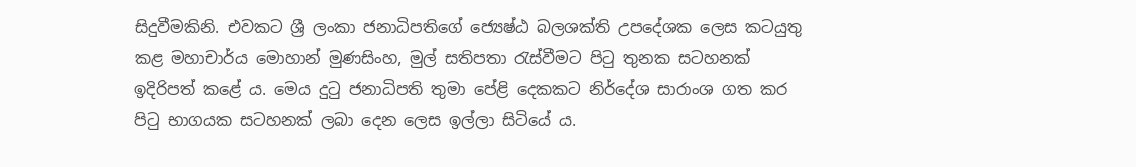සිදුවීමකිනි. එවකට ශ්‍රී ලංකා ජනාධිපතිගේ ජ්‍යෙෂ්ඨ බලශක්ති උපදේශක ලෙස කටයුතු කළ මහාචාර්ය මොහාන් මුණසිංහ, මුල් සතිපතා රැස්වීමට පිටු තුනක සටහනක් ඉදිරිපත් කළේ ය. මෙය දුටු ජනාධිපති තුමා පේළි දෙකකට නිර්දේශ සාරාංශ ගත කර පිටු භාගයක සටහනක් ලබා දෙන ලෙස ඉල්ලා සිටියේ ය.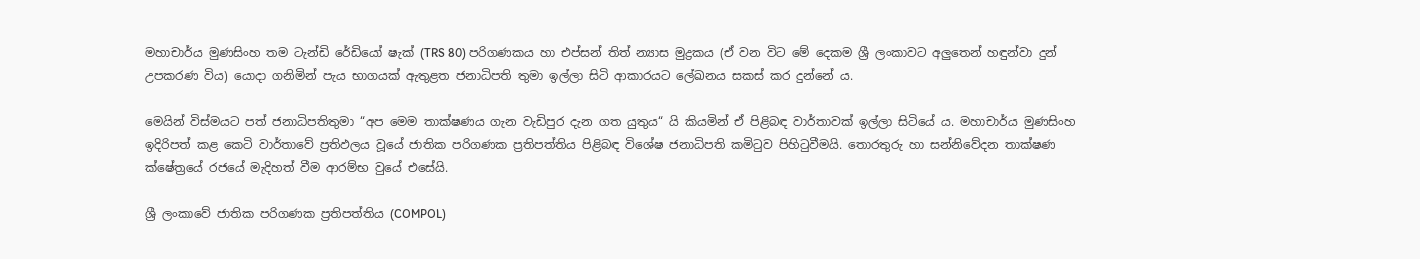මහාචාර්ය මුණසිංහ තම ටැන්ඩි රේඩියෝ ෂැක් (TRS 80) පරිගණකය හා එප්සන් තිත් න්‍යාස මුද්‍රකය (ඒ වන විට මේ දෙකම ශ්‍රී ලංකාවට අලුතෙන් හඳුන්වා දුන් උපකරණ විය) යොදා ගනිමින් පැය භාගයක් ඇතුළත ජනාධිපති තුමා ඉල්ලා සිටි ආකාරයට ලේඛනය සකස් කර දුන්නේ ය.

මෙයින් විස්මයට පත් ජනාධිපතිතුමා “අප මෙම තාක්ෂණය ගැන වැඩිපුර දැන ගත යුතුය“ යි කියමින් ඒ පිළිබඳ වාර්තාවක් ඉල්ලා සිටියේ ය. මහාචාර්ය මුණසිංහ ඉදිරිපත් කළ කෙටි වාර්තාවේ ප්‍රතිඵලය වූයේ ජාතික පරිගණක ප්‍රතිපත්තිය පිළිබඳ විශේෂ ජනාධිපති කමිටුව පිහිටුවීමයි. තොරතුරු හා සන්නිවේදන තාක්ෂණ ක්ෂේත්‍රයේ රජයේ මැදිහත් වීම ආරම්භ වුයේ එසේයි.

ශ්‍රී ලංකාවේ ජාතික පරිගණක ප්‍රතිපත්තිය (COMPOL)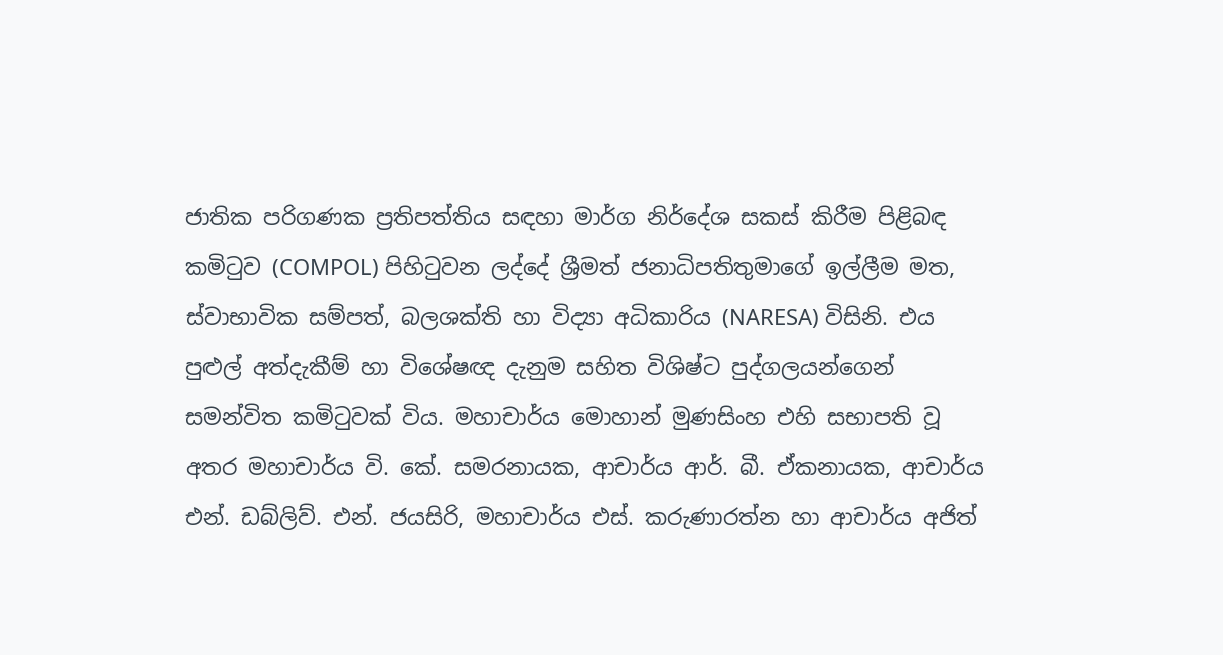ජාතික පරිගණක ප්‍රතිපත්තිය සඳහා මාර්ග නිර්දේශ සකස් කිරීම පිළිබඳ කමිටුව (COMPOL) පිහිටුවන ලද්දේ ශ්‍රීමත් ජනාධිපතිතුමාගේ ඉල්ලීම මත, ස්වාභාවික සම්පත්, බලශක්ති හා විද්‍යා අධිකාරිය (NARESA) විසිනි. එය පුළුල් අත්දැකීම් හා විශේෂඥ දැනුම සහිත විශිෂ්ට පුද්ගලයන්ගෙන් සමන්විත කමිටුවක් විය. මහාචාර්ය මොහාන් මුණසිංහ එහි සභාපති වූ අතර මහාචාර්ය වි. කේ. සමරනායක, ආචාර්ය ආර්. බී. ඒකනායක, ආචාර්ය එන්. ඩබ්ලිව්. එන්. ජයසිරි, මහාචාර්ය එස්. කරුණාරත්න හා ආචාර්ය අජිත්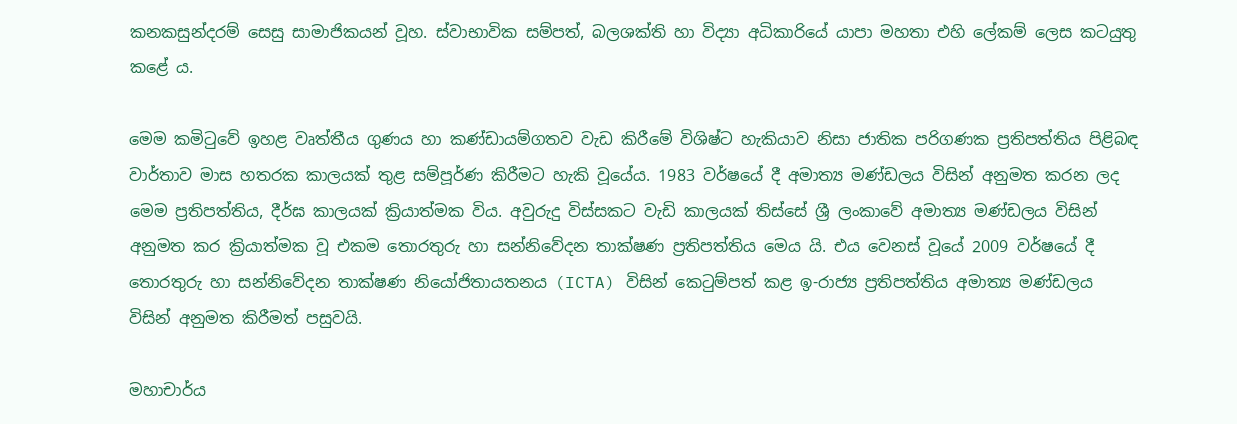කනකසුන්දරම් සෙසු සාමාජිකයන් වූහ. ස්වාභාවික සම්පත්, බලශක්ති හා විද්‍යා අධිකාරියේ යාපා මහතා එහි ලේකම් ලෙස කටයුතු කළේ ය.

මෙම කමිටුවේ ඉහළ වෘත්තීය ගුණය හා කණ්ඩායම්ගතව වැඩ කිරීමේ විශිෂ්ට හැකියාව නිසා ජාතික පරිගණක ප්‍රතිපත්තිය පිළිබඳ වාර්තාව මාස හතරක කාලයක් තුළ සම්පූර්ණ කිරීමට හැකි වූයේය. 1983 වර්ෂයේ දී අමාත්‍ය මණ්ඩලය විසින් අනුමත කරන ලද මෙම ප්‍රතිපත්තිය, දීර්ඝ කාලයක් ක්‍රියාත්මක විය. අවුරුදු විස්සකට වැඩි කාලයක් තිස්සේ ශ්‍රී ලංකාවේ අමාත්‍ය මණ්ඩලය විසින් අනුමත කර ක්‍රියාත්මක වූ එකම තොරතුරු හා සන්නිවේදන තාක්ෂණ ප්‍රතිපත්තිය මෙය යි. එය වෙනස් වූයේ 2009 වර්ෂයේ දී තොරතුරු හා සන්නිවේදන තාක්ෂණ නියෝජිතායතනය (ICTA) විසින් කෙටුම්පත් කළ ඉ-රාජ්‍ය ප්‍රතිපත්තිය අමාත්‍ය මණ්ඩලය විසින් අනුමත කිරීමත් පසුවයි.

මහාචාර්ය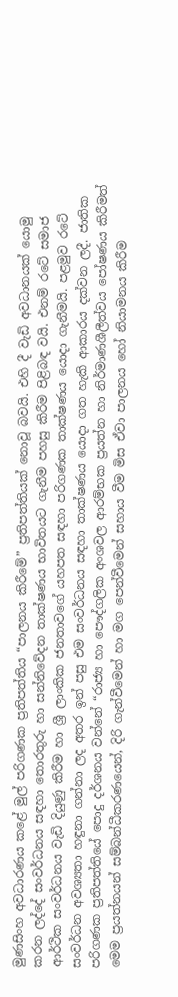මුණසිංහ අවධාරණය කළේ මුල් පරිගණක ප්‍රතිපත්තිය “පාලනය කිරීමේ” ප්‍රතිපත්තියක් නොවූ බවයි. එහි දී වැඩි අවධානයක් යොමු කරන ලද්දේ සංවර්ධනය සඳහා තොරතුරු හා සන්නිවේදන තාක්ෂණය භාවිතයට ගැනීම පහසු කිරීම පිළිබඳ වයි. එනම් රටේ සමාජ ආර්ථික සංවර්ධනය වැඩි දියුණු කිරීම හා ශ්‍රී ලාංකික ජනතාවගේ යහපත සඳහා පරිගණක තාක්ෂණය යොදා ගැනීමයි. පළමුව රටේ සංවර්ධන අවශ්‍යතා හඳුනා ගන්නා ලද අතර ඉන් පසු එම සංවර්ධනය සඳහා තාක්ෂණය යොදා ගත හැකි ආකාරය දක්වන ලදී. ජාතික පරිගණක ප්‍රතිපත්තියේ පොදු දර්ශනය වන්නේ “රාජ්‍ය හා පෞද්ගලික අංශවල ආරම්භක ප්‍රයත්න හා නිර්මාණශීලීත්වය පෝෂණය කිරීමත් මෙම ප්‍රයත්නයන් සම්බන්ධීකරණයෙන්, දිරි ගැන්වීමෙන් හා මග පෙන්වීමෙන් සහාය වීම මිස ඒවා පාලනය හෝ නියාමනය කිරීම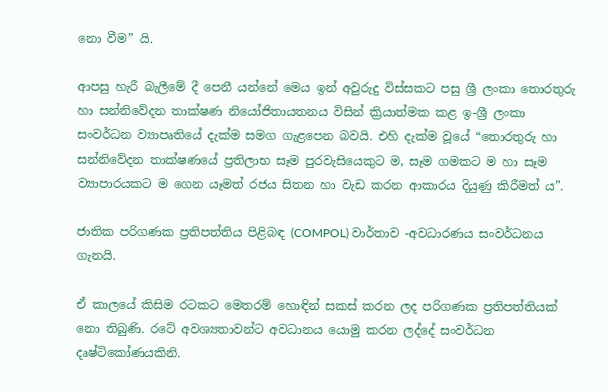නො වීම” යි.

ආපසු හැරී බැලීමේ දී පෙනී යන්නේ මෙය ඉන් අවුරුදු විස්සකට පසු ශ්‍රී ලංකා තොරතුරු හා සන්නිවේදන තාක්ෂණ නියෝජිතායතනය විසින් ක්‍රියාත්මක කළ ඉ-ශ්‍රී ලංකා සංවර්ධන ව්‍යාපෘතියේ දැක්ම සමග ගැළපෙන බවයි. එහි දැක්ම වූයේ “තොරතුරු හා සන්නිවේදන තාක්ෂණයේ ප්‍රතිලාභ සෑම පුරවැසියෙකුට ම, සෑම ගමකට ම හා සෑම ව්‍යාපාරයකට ම ගෙන යෑමත් රජය සිතන හා වැඩ කරන ආකාරය දියුණු කිරීමත් ය”.

ජාතික පරිගණක ප්‍රතිපත්තිය පිළිබඳ (COMPOL) වාර්තාව -අවධාරණය සංවර්ධනය ගැනයි.

ඒ කාලයේ කිසිම රටකට මෙතරම් හොඳින් සකස් කරන ලද පරිගණක ප්‍රතිපත්තියක් නො තිබුණි. රටේ අවශ්‍යතාවන්ට අවධානය යොමු කරන ලද්දේ සංවර්ධන දෘෂ්ටිකෝණයකිනි.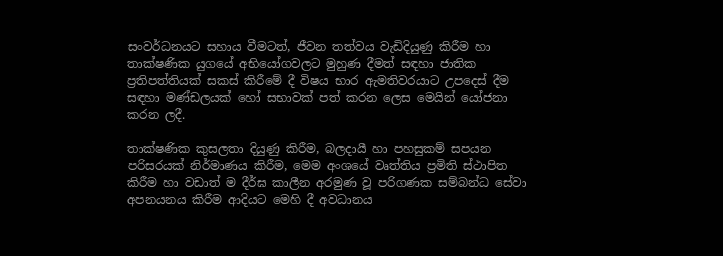සංවර්ධනයට සහාය වීමටත්, ජීවන තත්වය වැඩිදියුණු කිරීම හා තාක්ෂණික යුගයේ අභියෝගවලට මුහුණ දීමත් සඳහා ජාතික ප්‍රතිපත්තියක් සකස් කිරීමේ දී විෂය භාර ඇමතිවරයාට උපදෙස් දීම සඳහා මණ්ඩලයක් හෝ සභාවක් පත් කරන ලෙස මෙයින් යෝජනා කරන ලදී.

තාක්ෂණික කුසලතා දියුණු කිරීම, බලදායී හා පහසුකම් සපයන පරිසරයක් නිර්මාණය කිරීම, මෙම අංශයේ වෘත්තිය ප්‍රමිති ස්ථාපිත කිරීම හා වඩාත් ම දීර්ඝ කාලීන අරමුණ වූ පරිගණක සම්බන්ධ සේවා අපනයනය කිරීම ආදියට මෙහි දී අවධානය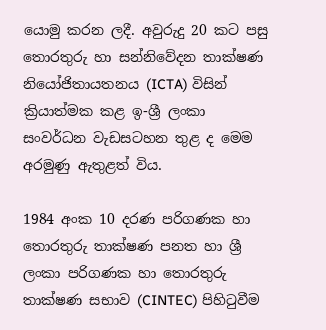යොමු කරන ලදී. අවුරුදු 20 කට පසු තොරතුරු හා සන්නිවේදන තාක්ෂණ නියෝජිතායතනය (ICTA) විසින් ක්‍රියාත්මක කළ ඉ-ශ්‍රී ලංකා සංවර්ධන වැඩසටහන තුළ ද මෙම අරමුණු ඇතුළත් විය.

1984 අංක 10 දරණ පරිගණක හා තොරතුරු තාක්ෂණ පනත හා ශ්‍රී ලංකා පරිගණක හා තොරතුරු තාක්ෂණ සභාව (CINTEC) පිහිටුවීම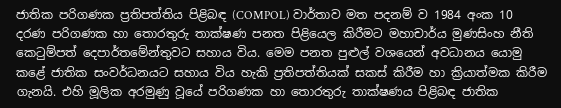ජාතික පරිගණක ප්‍රතිපත්තිය පිළිබඳ (COMPOL) වාර්තාව මත පදනම් ව 1984 අංක 10 දරණ පරිගණක හා තොරතුරු තාක්ෂණ පනත පිළියෙල කිරීමට මහාචාර්ය මුණසිංහ නීති කෙටුම්පත් දෙපාර්තමේන්තුවට සහාය විය. මෙම පනත පුළුල් වශයෙන් අවධානය යොමු කළේ ජාතික සංවර්ධනයට සහාය විය හැකි ප්‍රතිපත්තියක් සකස් කිරීම හා ක්‍රියාත්මක කිරීම ගැනයි. එහි මූලික අරමුණු වූයේ පරිගණක හා තොරතුරු තාක්ෂණය පිළිබඳ ජාතික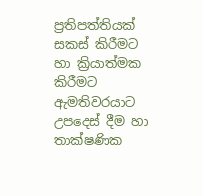ප්‍රතිපත්තියක් සකස් කිරීමට හා ක්‍රියාත්මක කිරීමට ඇමතිවරයාට උපදෙස් දීම හා තාක්ෂණික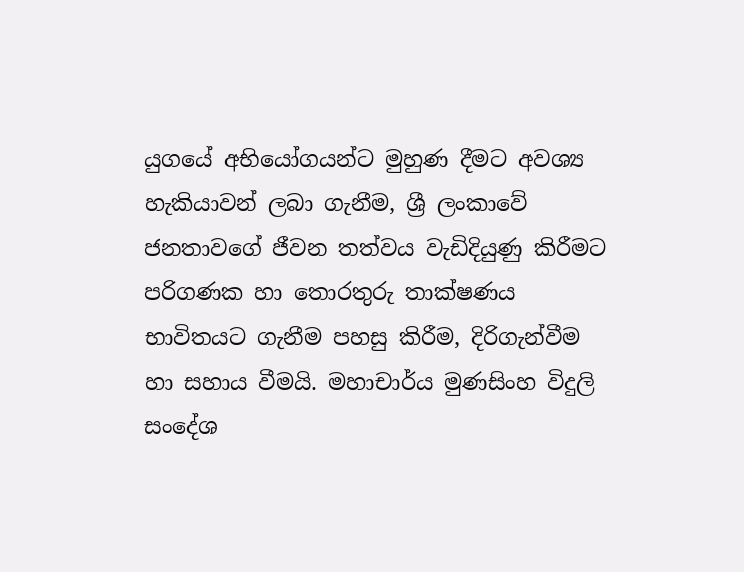යුගයේ අභියෝගයන්ට මුහුණ දීමට අවශ්‍ය හැකියාවන් ලබා ගැනීම, ශ්‍රී ලංකාවේ ජනතාවගේ ජීවන තත්වය වැඩිදියුණු කිරීමට පරිගණක හා තොරතුරු තාක්ෂණය භාවිතයට ගැනීම පහසු කිරීම, දිරිගැන්වීම හා සහාය වීමයි. මහාචාර්ය මුණසිංහ විදුලි සංදේශ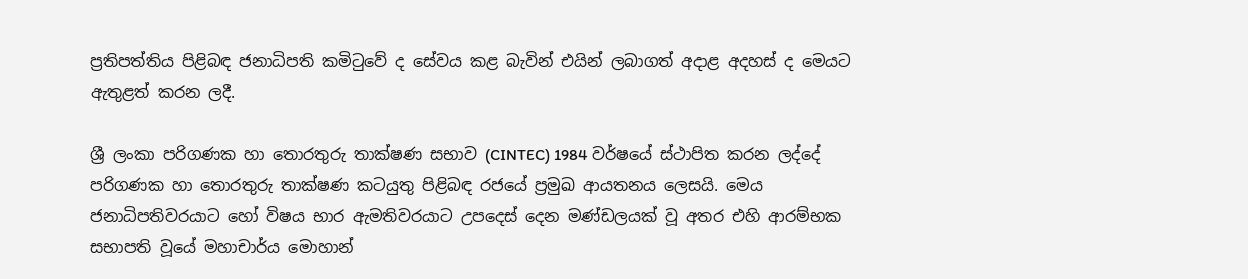ප්‍රතිපත්තිය පිළිබඳ ජනාධිපති කමිටුවේ ද සේවය කළ බැවින් එයින් ලබාගත් අදාළ අදහස් ද මෙයට ඇතුළත් කරන ලදී.

ශ්‍රී ලංකා පරිගණක හා තොරතුරු තාක්ෂණ සභාව (CINTEC) 1984 වර්ෂයේ ස්ථාපිත කරන ලද්දේ පරිගණක හා තොරතුරු තාක්ෂණ කටයුතු පිළිබඳ රජයේ ප්‍රමුඛ ආයතනය ලෙසයි. මෙය ජනාධිපතිවරයාට හෝ විෂය භාර ඇමතිවරයාට උපදෙස් දෙන මණ්ඩලයක් වූ අතර එහි ආරම්භක සභාපති වූයේ මහාචාර්ය මොහාන්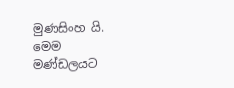මුණසිංහ යි. මෙම මණ්ඩලයට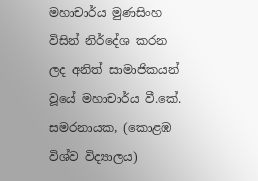මහාචාර්ය මුණසිංහ විසින් නිර්දේශ කරන ලද අනිත් සාමාජිකයන් වූයේ මහාචාර්ය වී.කේ. සමරනායක, (කොළඹ විශ්ව විද්‍යාලය)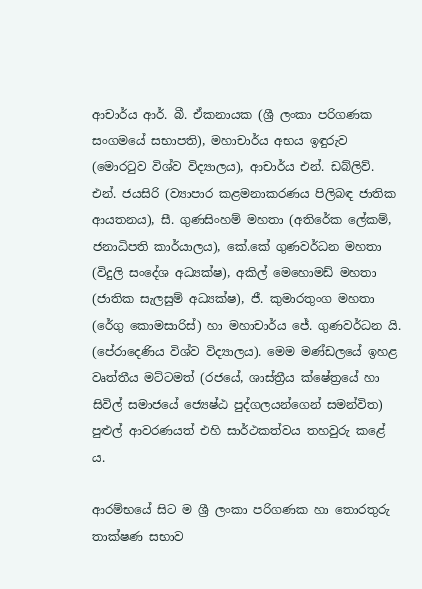ආචාර්ය ආර්. බී. ඒකනායක (ශ්‍රී ලංකා පරිගණක සංගමයේ සභාපති), මහාචාර්ය අභය ඉඳුරුව (මොරටුව විශ්ව විද්‍යාලය), ආචාර්ය එන්. ඩබ්ලිව්. එන්. ජයසිරි (ව්‍යාපාර කළමනාකරණය පිලිබඳ ජාතික ආයතනය), සී. ගුණසිංහම් මහතා (අතිරේක ලේකම්, ජනාධිපති කාර්යාලය), කේ.කේ ගුණවර්ධන මහතා (විදුලි සංදේශ අධ්‍යක්ෂ), අකිල් මෙහොමඩ් මහතා (ජාතික සැලසුම් අධ්‍යක්ෂ), ජී. කුමාරතුංග මහතා (රේගු කොමසාරිස්) හා මහාචාර්ය ජේ. ගුණවර්ධන යි. (පේරාදෙණිය විශ්ව විද්‍යාලය). මෙම මණ්ඩලයේ ඉහළ වෘත්තීය මට්ටමත් (රජයේ, ශාස්ත්‍රීය ක්ෂේත්‍රයේ හා සිවිල් සමාජයේ ජ්‍යෙෂ්ඨ පුද්ගලයන්ගෙන් සමන්විත) පුළුල් ආවරණයත් එහි සාර්ථකත්වය තහවුරු කළේ ය.

ආරම්භයේ සිට ම ශ්‍රී ලංකා පරිගණක හා තොරතුරු තාක්ෂණ සභාව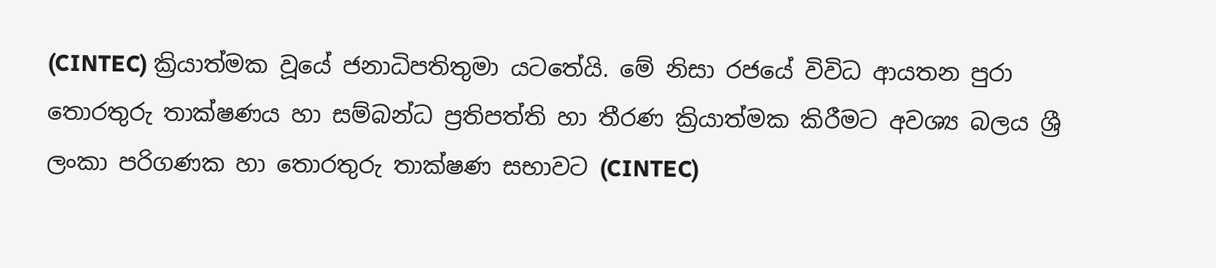(CINTEC) ක්‍රියාත්මක වූයේ ජනාධිපතිතුමා යටතේයි. මේ නිසා රජයේ විවිධ ආයතන පුරා තොරතුරු තාක්ෂණය හා සම්බන්ධ ප්‍රතිපත්ති හා තීරණ ක්‍රියාත්මක කිරීමට අවශ්‍ය බලය ශ්‍රී ලංකා පරිගණක හා තොරතුරු තාක්ෂණ සභාවට (CINTEC)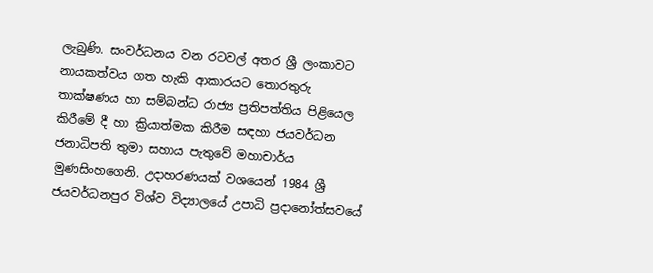ලැබුණි. සංවර්ධනය වන රටවල් අතර ශ්‍රී ලංකාවට නායකත්වය ගත හැකි ආකාරයට තොරතුරු තාක්ෂණය හා සම්බන්ධ රාජ්‍ය ප්‍රතිපත්තිය පිළියෙල කිරීමේ දී හා ක්‍රියාත්මක කිරීම සඳහා ජයවර්ධන ජනාධිපති තුමා සහාය පැතුවේ මහාචාර්ය මුණසිංහගෙනි. උදාහරණයක් වශයෙන් 1984 ශ්‍රී ජයවර්ධනපුර විශ්ව විද්‍යාලයේ උපාධි ප්‍රදානෝත්සවයේ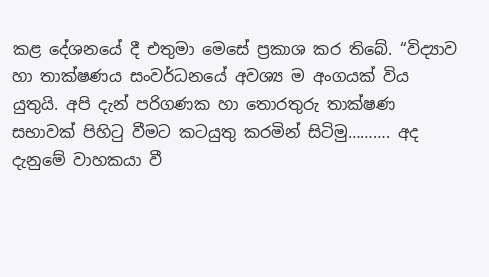කළ දේශනයේ දී එතුමා මෙසේ ප්‍රකාශ කර තිබේ. “විද්‍යාව හා තාක්ෂණය සංවර්ධනයේ අවශ්‍ය ම අංගයක් විය යුතුයි. අපි දැන් පරිගණක හා තොරතුරු තාක්ෂණ සභාවක් පිහිටු වීමට කටයුතු කරමින් සිටිමු………. අද දැනුමේ වාහකයා වී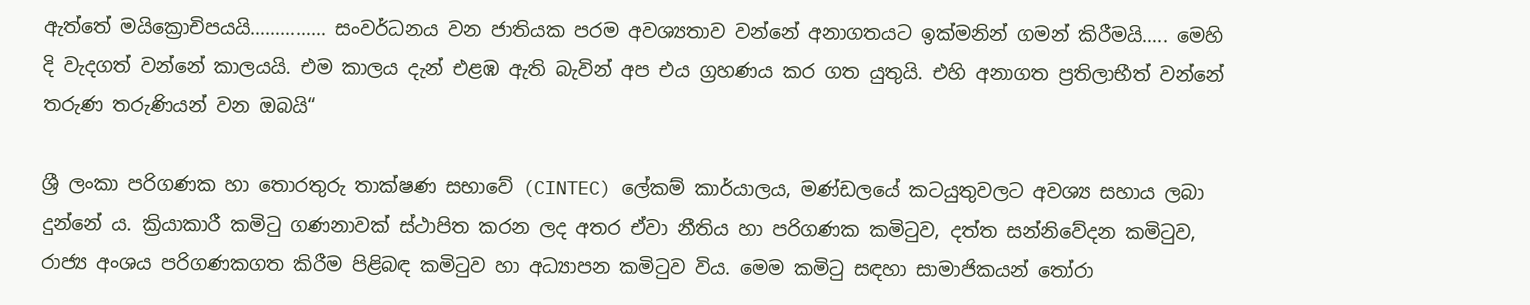ඇත්තේ මයික්‍රොචිපයයි…………… සංවර්ධනය වන ජාතියක පරම අවශ්‍යතාව වන්නේ අනාගතයට ඉක්මනින් ගමන් කිරීමයි….. මෙහි දි වැදගත් වන්නේ කාලයයි. එම කාලය දැන් එළඹ ඇති බැවින් අප එය ග්‍රහණය කර ගත යුතුයි. එහි අනාගත ප්‍රතිලාභීත් වන්නේ තරුණ තරුණියන් වන ඔබයි“

ශ්‍රී ලංකා පරිගණක හා තොරතුරු තාක්ෂණ සභාවේ (CINTEC) ලේකම් කාර්යාලය, මණ්ඩලයේ කටයුතුවලට අවශ්‍ය සහාය ලබා දුන්නේ ය. ක්‍රියාකාරී කමිටු ගණනාවක් ස්ථාපිත කරන ලද අතර ඒවා නීතිය හා පරිගණක කමිටුව, දත්ත සන්නිවේදන කමිටුව, රාජ්‍ය අංශය පරිගණකගත කිරීම පිළිබඳ කමිටුව හා අධ්‍යාපන කමිටුව විය. මෙම කමිටු සඳහා සාමාජිකයන් තෝරා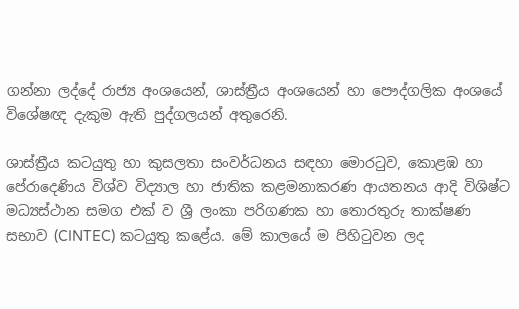ගන්නා ලද්දේ රාජ්‍ය අංශයෙන්, ශාස්ත්‍රීය අංශයෙන් හා පෞද්ගලික අංශයේ විශේෂඥ දැකුම ඇති පුද්ගලයන් අතුරෙනි.

ශාස්ත්‍රීය කටයුතු හා කුසලතා සංවර්ධනය සඳහා මොරටුව, කොළඹ හා පේරාදෙණිය විශ්ව විද්‍යාල හා ජාතික කළමනාකරණ ආයතනය ආදි විශිෂ්ට මධ්‍යස්ථාන සමග එක් ව ශ්‍රී ලංකා පරිගණක හා තොරතුරු තාක්ෂණ සභාව (CINTEC) කටයුතු කළේය. මේ කාලයේ ම පිහිටුවන ලද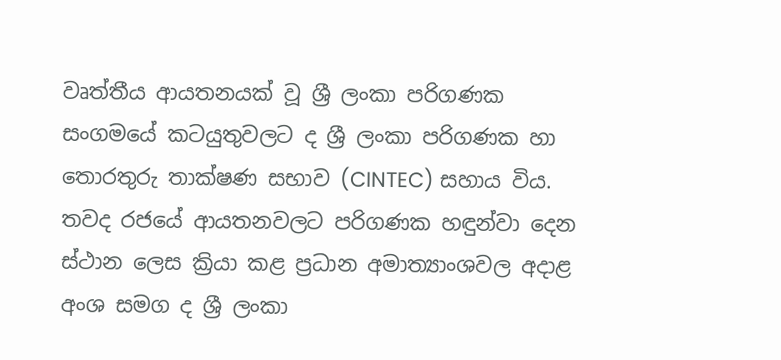වෘත්තීය ආයතනයක් වූ ශ්‍රී ලංකා පරිගණක සංගමයේ කටයුතුවලට ද ශ්‍රී ලංකා පරිගණක හා තොරතුරු තාක්ෂණ සභාව (CINTEC) සහාය විය. තවද රජයේ ආයතනවලට පරිගණක හඳුන්වා දෙන ස්ථාන ලෙස ක්‍රියා කළ ප්‍රධාන අමාත්‍යාංශවල අදාළ අංශ සමග ද ශ්‍රී ලංකා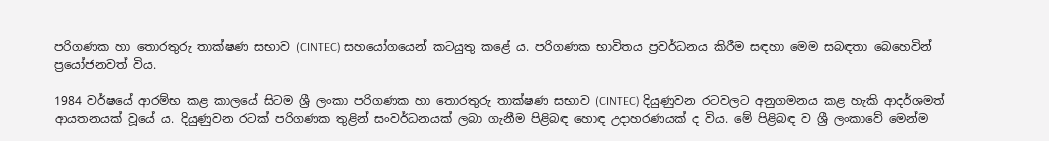පරිගණක හා තොරතුරු තාක්ෂණ සභාව (CINTEC) සහයෝගයෙන් කටයුතු කළේ ය. පරිගණක භාවිතය ප්‍රවර්ධනය කිරීම සඳහා මෙම සබඳතා බෙහෙවින් ප්‍රයෝජනවත් විය.

1984 වර්ෂයේ ආරම්භ කළ කාලයේ සිටම ශ්‍රී ලංකා පරිගණක හා තොරතුරු තාක්ෂණ සභාව (CINTEC) දියුණුවන රටවලට අනුගමනය කළ හැකි ආදර්ශමත් ආයතනයක් වූයේ ය. දියුණුවන රටක් පරිගණක තුළින් සංවර්ධනයක් ලබා ගැනීම පිළිබඳ හොඳ උදාහරණයක් ද විය. මේ පිළිබඳ ව ශ්‍රී ලංකාවේ මෙන්ම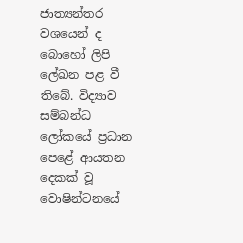ජාත්‍යන්තර වශයෙන් ද බොහෝ ලිපි ලේඛන පළ වී තිබේ. විද්‍යාව සම්බන්ධ ලෝකයේ ප්‍රධාන පෙළේ ආයතන දෙකක් වූ වොෂින්ටනයේ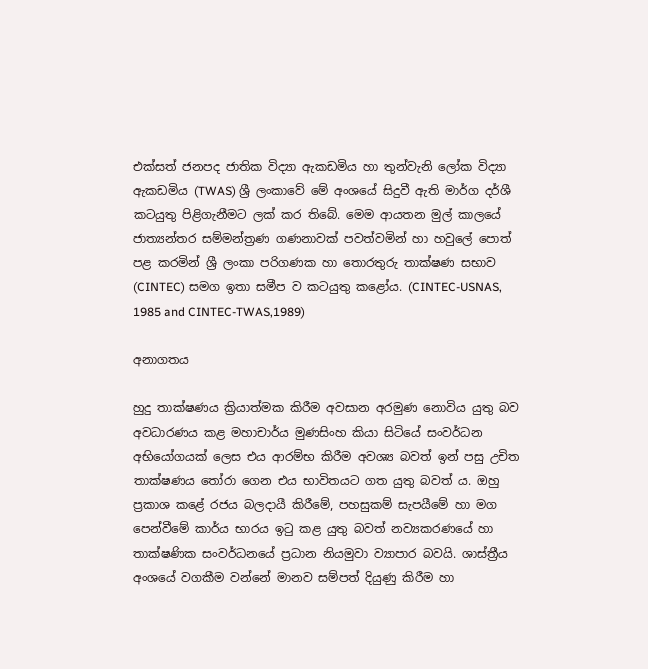එක්සත් ජනපද ජාතික විද්‍යා ඇකඩමිය හා තුන්වැනි ලෝක විද්‍යා ඇකඩමිය (TWAS) ශ්‍රී ලංකාවේ මේ අංශයේ සිදුවී ඇති මාර්ග දර්ශී කටයුතු පිළිගැනීමට ලක් කර තිබේ. මෙම ආයතන මුල් කාලයේ ජාත්‍යන්තර සම්මන්ත්‍රණ ගණනාවක් පවත්වමින් හා හවුලේ පොත් පළ කරමින් ශ්‍රී ලංකා පරිගණක හා තොරතුරු තාක්ෂණ සභාව (CINTEC) සමග ඉතා සමීප ව කටයුතු කළෝය. (CINTEC-USNAS, 1985 and CINTEC-TWAS,1989)

අනාගතය

හුදු තාක්ෂණය ක්‍රියාත්මක කිරීම අවසාන අරමුණ නොවිය යුතු බව අවධාරණය කළ මහාචාර්ය මුණසිංහ කියා සිටියේ සංවර්ධන අභියෝගයක් ලෙස එය ආරම්භ කිරීම අවශ්‍ය බවත් ඉන් පසු උචිත තාක්ෂණය තෝරා ගෙන එය භාවිතයට ගත යුතු බවත් ය. ඔහු ප්‍රකාශ කළේ රජය බලදායී කිරීමේ, පහසුකම් සැපයීමේ හා මග පෙන්වීමේ කාර්ය භාරය ඉටු කළ යුතු බවත් නව්‍යකරණයේ හා තාක්ෂණික සංවර්ධනයේ ප්‍රධාන නියමුවා ව්‍යාපාර බවයි. ශාස්ත්‍රීය අංශයේ වගකීම වන්නේ මානව සම්පත් දියුණු කිරීම හා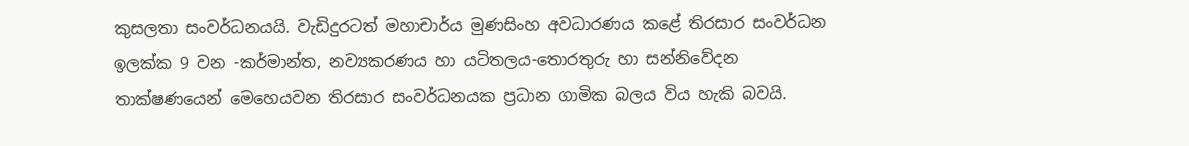කුසලතා සංවර්ධනයයි. වැඩිදුරටත් මහාචාර්ය මුණසිංහ අවධාරණය කළේ තිරසාර සංවර්ධන ඉලක්ක 9 වන -කර්මාන්ත, නව්‍යකරණය හා යටිතලය-තොරතුරු හා සන්නිවේදන තාක්ෂණයෙන් මෙහෙයවන තිරසාර සංවර්ධනයක ප්‍රධාන ගාමික බලය විය හැකි බවයි.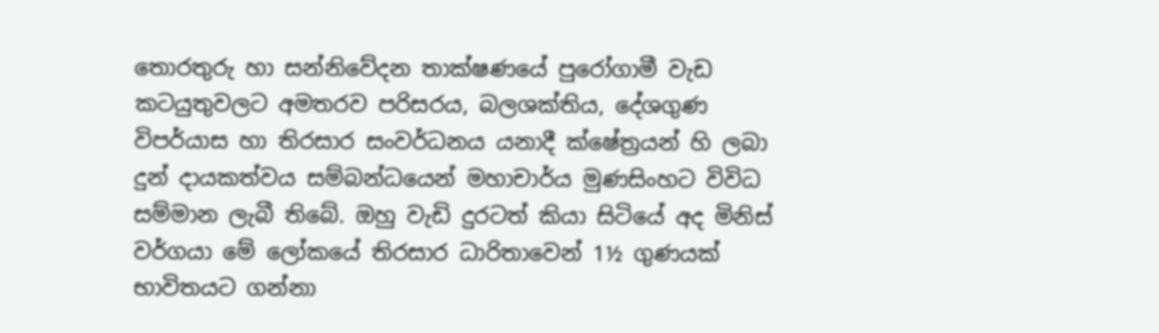තොරතුරු හා සන්නිවේදන තාක්ෂණයේ පුරෝගාමී වැඩ කටයුතුවලට අමතරව පරිසරය, බලශක්තිය, දේශගුණ විපර්යාස හා තිරසාර සංවර්ධනය යනාදී ක්ෂේත්‍රයන් හි ලබා දුන් දායකත්වය සම්බන්ධයෙන් මහාචාර්ය මුණසිංහට විවිධ සම්මාන ලැබී තිබේ. ඔහු වැඩි දුරටත් කියා සිටියේ අද මිනිස් වර්ගයා මේ ලෝකයේ තිරසාර ධාරිතාවෙන් 1½ ගුණයක් භාවිතයට ගන්නා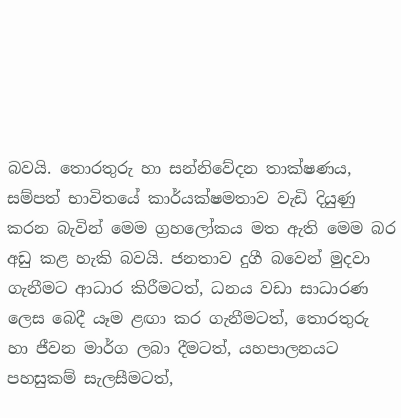බවයි. තොරතුරු හා සන්නිවේදන තාක්ෂණය, සම්පත් භාවිතයේ කාර්යක්ෂමතාව වැඩි දියුණු කරන බැවින් මෙම ග්‍රහලෝකය මත ඇති මෙම බර අඩු කළ හැකි බවයි. ජනතාව දුගී බවෙන් මුදවා ගැනීමට ආධාර කිරීමටත්, ධනය වඩා සාධාරණ ලෙස බෙදී යෑම ළඟා කර ගැනීමටත්, තොරතුරු හා ජීවන මාර්ග ලබා දීමටත්, යහපාලනයට පහසුකම් සැලසීමටත්,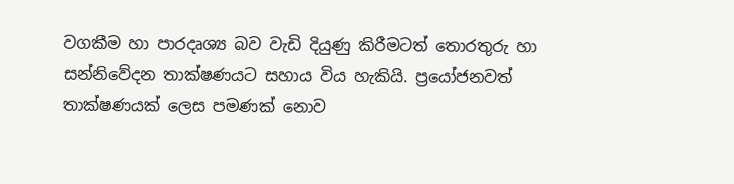වගකීම හා පාරදෘශ්‍ය බව වැඩි දියුණු කිරීමටත් තොරතුරු හා සන්නිවේදන තාක්ෂණයට සහාය විය හැකියි. ප්‍රයෝජනවත් තාක්ෂණයක් ලෙස පමණක් නොව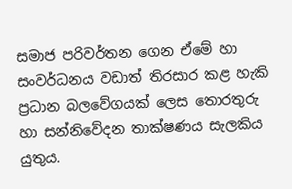සමාජ පරිවර්තන ගෙන ඒමේ හා සංවර්ධනය වඩාත් තිරසාර කළ හැකි ප්‍රධාන බලවේගයක් ලෙස තොරතුරු හා සන්නිවේදන තාක්ෂණය සැලකිය යුතුය.